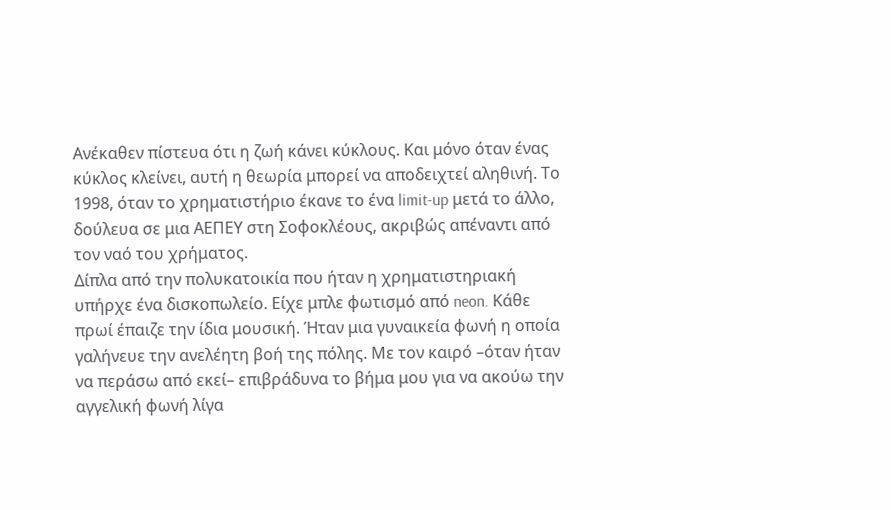Ανέκαθεν πίστευα ότι η ζωή κάνει κύκλους. Και μόνο όταν ένας κύκλος κλείνει, αυτή η θεωρία μπορεί να αποδειχτεί αληθινή. Το 1998, όταν το χρηματιστήριο έκανε το ένα limit-up μετά το άλλο, δούλευα σε μια ΑΕΠΕΥ στη Σοφοκλέους, ακριβώς απέναντι από τον ναό του χρήματος.
Δίπλα από την πολυκατοικία που ήταν η χρηματιστηριακή υπήρχε ένα δισκοπωλείο. Είχε μπλε φωτισμό από neon. Κάθε πρωί έπαιζε την ίδια μουσική. Ήταν μια γυναικεία φωνή η οποία γαλήνευε την ανελέητη βοή της πόλης. Με τον καιρό –όταν ήταν να περάσω από εκεί– επιβράδυνα το βήμα μου για να ακούω την αγγελική φωνή λίγα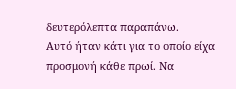δευτερόλεπτα παραπάνω.
Αυτό ήταν κάτι για το οποίο είχα προσμονή κάθε πρωί. Να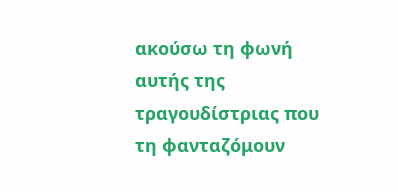ακούσω τη φωνή αυτής της τραγουδίστριας που τη φανταζόμουν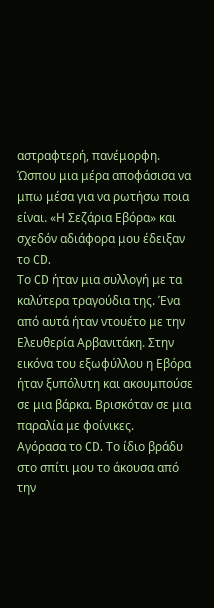αστραφτερή, πανέμορφη. Ώσπου μια μέρα αποφάσισα να μπω μέσα για να ρωτήσω ποια είναι. «Η Σεζάρια Εβόρα» και σχεδόν αδιάφορα μου έδειξαν το CD.
Το CD ήταν μια συλλογή με τα καλύτερα τραγούδια της. Ένα από αυτά ήταν ντουέτο με την Ελευθερία Αρβανιτάκη. Στην εικόνα του εξωφύλλου η Εβόρα ήταν ξυπόλυτη και ακουμπούσε σε μια βάρκα. Βρισκόταν σε μια παραλία με φοίνικες.
Αγόρασα το CD. Το ίδιο βράδυ στο σπίτι μου το άκουσα από την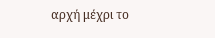αρχή μέχρι το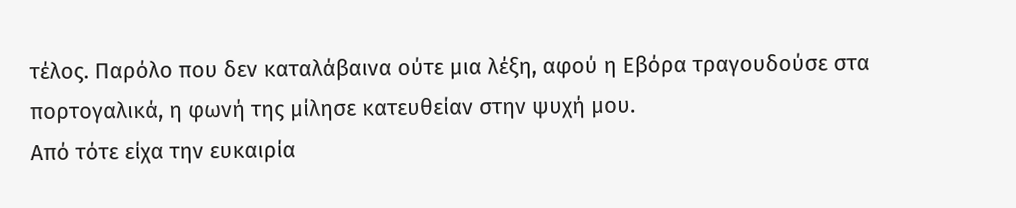τέλος. Παρόλο που δεν καταλάβαινα ούτε μια λέξη, αφού η Εβόρα τραγουδούσε στα πορτογαλικά, η φωνή της μίλησε κατευθείαν στην ψυχή μου.
Από τότε είχα την ευκαιρία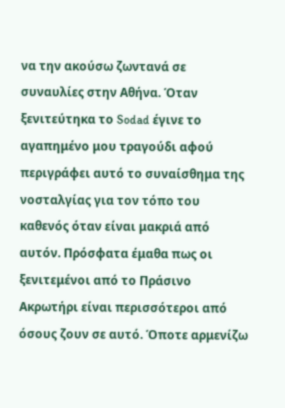να την ακούσω ζωντανά σε συναυλίες στην Αθήνα. Όταν ξενιτεύτηκα το Sodad έγινε το αγαπημένο μου τραγούδι αφού περιγράφει αυτό το συναίσθημα της νοσταλγίας για τον τόπο του καθενός όταν είναι μακριά από αυτόν. Πρόσφατα έμαθα πως οι ξενιτεμένοι από το Πράσινο Ακρωτήρι είναι περισσότεροι από όσους ζουν σε αυτό. Όποτε αρμενίζω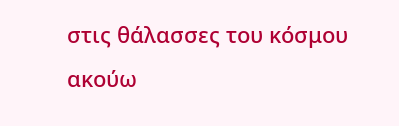στις θάλασσες του κόσμου ακούω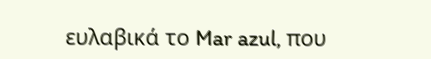ευλαβικά το Mar azul, που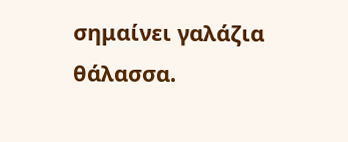σημαίνει γαλάζια θάλασσα.